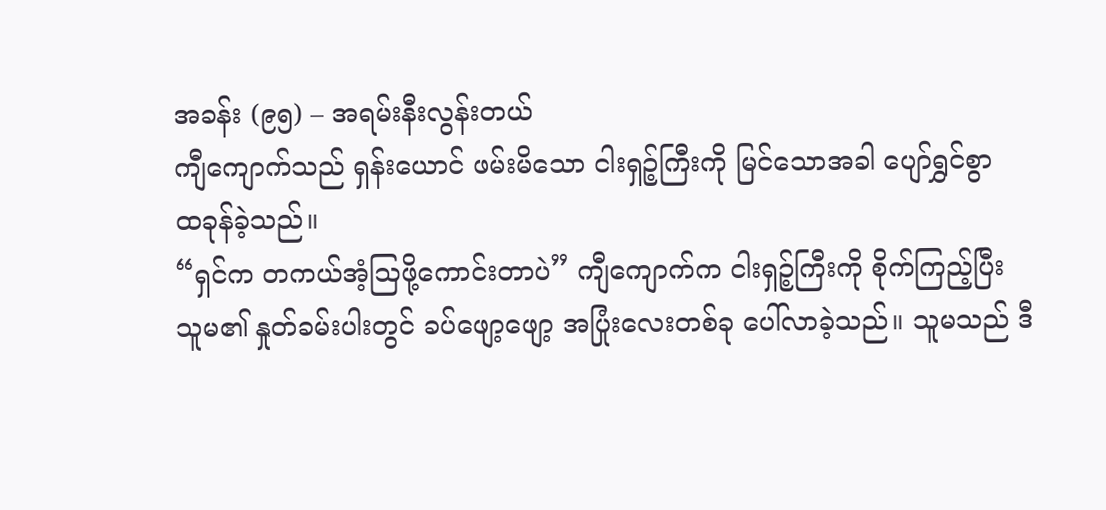အခန်း (၉၅) – အရမ်းနီးလွန်းတယ်
ကျီကျောက်သည် ရှန်းယောင် ဖမ်းမိသော ငါးရှဉ့်ကြီးကို မြင်သောအခါ ပျော်ရွှင်စွာ
ထခုန်ခဲ့သည်။
“ရှင်က တကယ်အံ့ဩဖို့ကောင်းတာပဲ” ကျီကျောက်က ငါးရှဉ့်ကြီးကို စိုက်ကြည့်ပြီး
သူမ၏ နှုတ်ခမ်းပါးတွင် ခပ်ဖျော့ဖျော့ အပြုံးလေးတစ်ခု ပေါ်လာခဲ့သည်။ သူမသည် ဒီ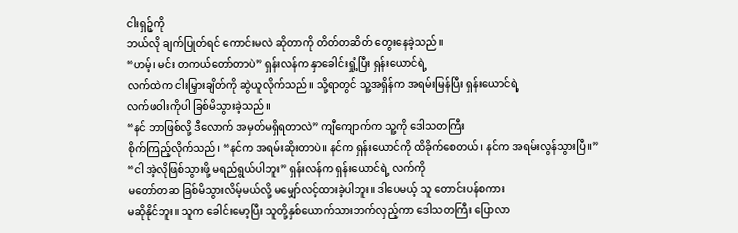ငါးရှဉ့်ကို
ဘယ်လို ချက်ပြုတ်ရင် ကောင်းမလဲ ဆိုတာကို တိတ်တဆိတ် တွေးနေခဲ့သည်။
“ဟမ့်၊ မင်း တကယ်တော်တာပဲ” ရှန်းလန်က နှာခေါင်းရှုံ့ပြီး ရှန်းယောင်ရဲ့
လက်ထဲက ငါးမြှားချိတ်ကို ဆွဲယူလိုက်သည်။ သို့ရာတွင် သူ့အရှိန်က အရမ်းမြန်ပြီး ရှန်းယောင်ရဲ့
လက်ဖဝါးကိုပါ ခြစ်မိသွားခဲ့သည်။
“နင် ဘာဖြစ်လို့ ဒီလောက် အမှတ်မရှိရတာလဲ” ကျီကျောက်က သူ့ကို ဒေါသတကြီး
စိုက်ကြည့်လိုက်သည်၊ “နင်က အရမ်းဆိုးတာပဲ။ နင်က ရှန်းယောင်ကို ထိခိုက်စေတယ်၊ နင်က အရမ်းလွန်သွားပြီ။”
“ငါ အဲ့လိုဖြစ်သွားဖို့ မရည်ရွယ်ပါဘူး” ရှန်းလန်က ရှန်းယောင်ရဲ့ လက်ကို
မတော်တဆ ခြစ်မိသွားလိမ့်မယ်လို့ မမျှော်လင့်ထားခဲ့ပါဘူး။ ဒါပေမယ့် သူ တောင်းပန်စကား
မဆိုနိုင်ဘူး။ သူက ခေါင်းမော့ပြီး သူတို့နှစ်ယောက်သားဘက်လှည့်ကာ ဒေါသတကြီး ပြောလာ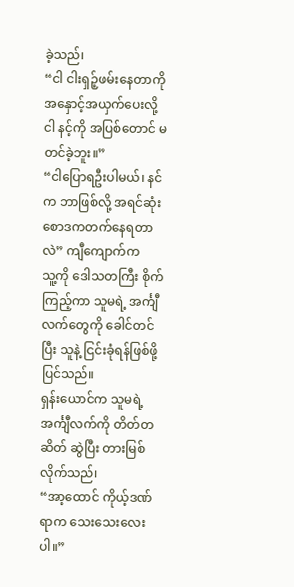ခဲ့သည်၊
“ငါ ငါးရှဉ့်ဖမ်းနေတာကို အနှောင့်အယှက်ပေးလို့ ငါ နင့်ကို အပြစ်တောင် မတင်ခဲ့ဘူး။”
“ငါပြောရဦးပါမယ်၊ နင်က ဘာဖြစ်လို့ အရင်ဆုံး စောဒကတက်နေရတာလဲ” ကျီကျောက်က
သူ့ကို ဒေါသတကြီး စိုက်ကြည့်ကာ သူမရဲ့ အင်္ကျီလက်တွေကို ခေါင်တင်ပြီး သူနဲ့ ငြင်းခုံရန်ဖြစ်ဖို့ပြင်သည်။
ရှန်းယောင်က သူမရဲ့ အင်္ကျီလက်ကို တိတ်တဆိတ် ဆွဲပြီး တားမြစ်လိုက်သည်၊
“အာ့ထောင် ကိုယ့်ဒဏ်ရာက သေးသေးလေးပါ။”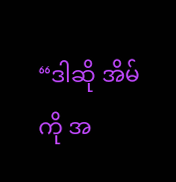“ဒါဆို အိမ်ကို အ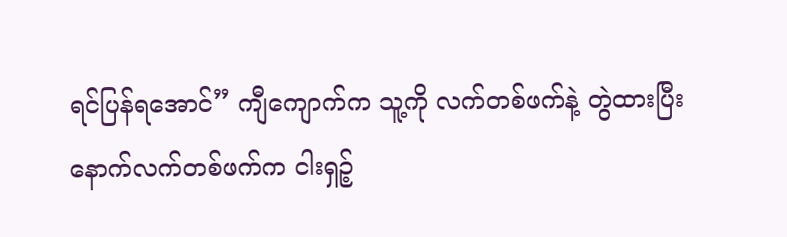ရင်ပြန်ရအောင်” ကျီကျောက်က သူ့ကို လက်တစ်ဖက်နဲ့ တွဲထားပြီး
နောက်လက်တစ်ဖက်က ငါးရှဉ့်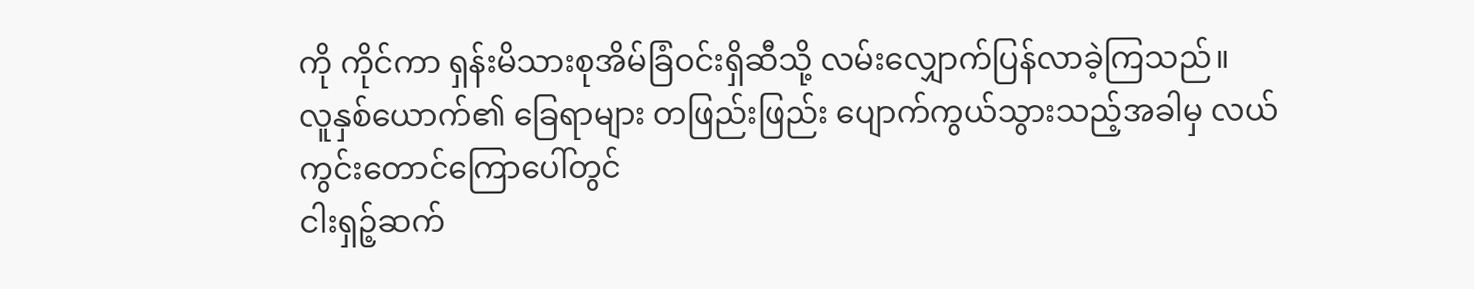ကို ကိုင်ကာ ရှန်းမိသားစုအိမ်ခြံဝင်းရှိဆီသို့ လမ်းလျှောက်ပြန်လာခဲ့ကြသည်။
လူနှစ်ယောက်၏ ခြေရာများ တဖြည်းဖြည်း ပျောက်ကွယ်သွားသည့်အခါမှ လယ်ကွင်းတောင်ကြောပေါ်တွင်
ငါးရှဉ့်ဆက်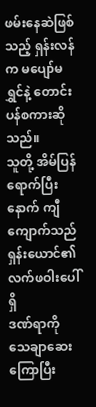ဖမ်းနေဆဲဖြစ်သည့် ရှန်းလန်က မပျော်မရွှင်နဲ့ တောင်းပန်စကားဆိုသည်။
သူတို့ အိမ်ပြန်ရောက်ပြီးနောက် ကျီကျောက်သည် ရှန်းယောင်၏ လက်ဖဝါးပေါ်ရှိ
ဒဏ်ရာကို သေချာဆေးကြောပြီး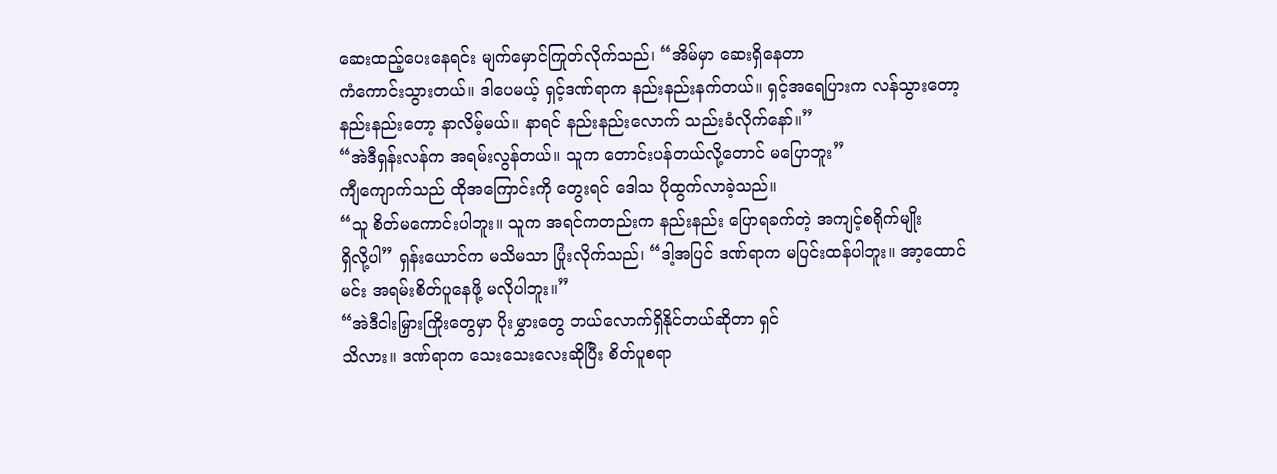ဆေးထည့်ပေးနေရင်း မျက်မှောင်ကြုတ်လိုက်သည်၊ “အိမ်မှာ ဆေးရှိနေတာ
ကံကောင်းသွားတယ်။ ဒါပေမယ့် ရှင့်ဒဏ်ရာက နည်းနည်းနက်တယ်။ ရှင့်အရေပြားက လန်သွားတော့
နည်းနည်းတော့ နာလိမ့်မယ်။ နာရင် နည်းနည်းလောက် သည်းခံလိုက်နော်။”
“အဲဒီရှန်းလန်က အရမ်းလွန်တယ်။ သူက တောင်းပန်တယ်လို့တောင် မပြောဘူး”
ကျီကျောက်သည် ထိုအကြောင်းကို တွေးရင် ဒေါသ ပိုထွက်လာခဲ့သည်။
“သူ စိတ်မကောင်းပါဘူး။ သူက အရင်ကတည်းက နည်းနည်း ပြောရခက်တဲ့ အကျင့်စရိုက်မျိုး
ရှိလို့ပါ” ရှန်းယောင်က မသိမသာ ပြုံးလိုက်သည်၊ “ဒါ့အပြင် ဒဏ်ရာက မပြင်းထန်ပါဘူး။ အာ့ထောင်
မင်း အရမ်းစိတ်ပူနေဖို့ မလိုပါဘူး။”
“အဲဒီငါးမြှားကြိုးတွေမှာ ပိုးမွှားတွေ ဘယ်လောက်ရှိနိုင်တယ်ဆိုတာ ရှင်
သိလား။ ဒဏ်ရာက သေးသေးလေးဆိုပြီး စိတ်ပူစရာ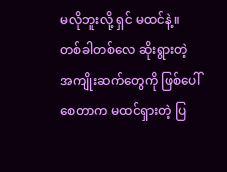မလိုဘူးလို့ ရှင် မထင်နဲ့။ တစ်ခါတစ်လေ ဆိုးရွားတဲ့
အကျိုးဆက်တွေကို ဖြစ်ပေါ်စေတာက မထင်ရှားတဲ့ ပြ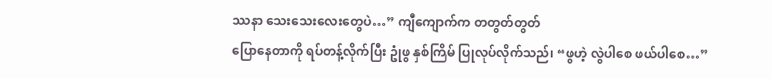ဿနာ သေးသေးလေးတွေပဲ…” ကျီကျောက်က တတွတ်တွတ်
ပြောနေတာကို ရပ်တန့်လိုက်ပြီး ဥုံဖွ နှစ်ကြိမ် ပြုလုပ်လိုက်သည်၊ “ဖွဟဲ့ လွဲပါစေ ဖယ်ပါစေ…”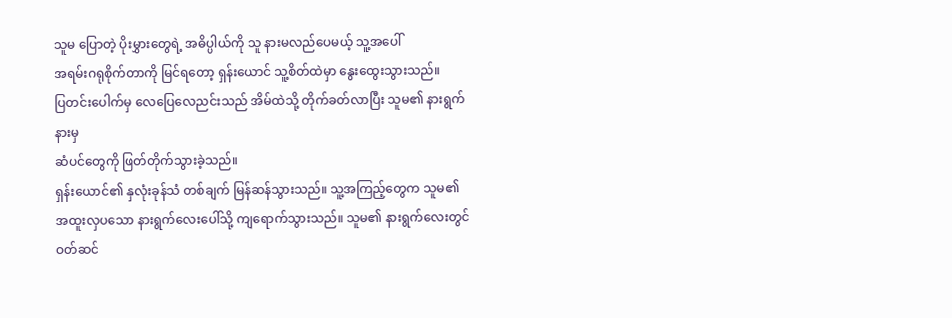သူမ ပြောတဲ့ ပိုးမွှားတွေရဲ့ အဓိပ္ပါယ်ကို သူ နားမလည်ပေမယ့် သူ့အပေါ်
အရမ်းဂရုစိုက်တာကို မြင်ရတော့ ရှန်းယောင် သူ့စိတ်ထဲမှာ နွေးထွေးသွားသည်။
ပြတင်းပေါက်မှ လေပြေလေညင်းသည် အိမ်ထဲသို့ တိုက်ခတ်လာပြီး သူမ၏ နားရွက်နားမှ
ဆံပင်တွေကို ဖြတ်တိုက်သွားခဲ့သည်။
ရှန်းယောင်၏ နှလုံးခုန်သံ တစ်ချက် မြန်ဆန်သွားသည်။ သူ့အကြည့်တွေက သူမ၏
အထူးလှပသော နားရွက်လေးပေါ်သို့ ကျရောက်သွားသည်။ သူမ၏ နားရွက်လေးတွင် ဝတ်ဆင်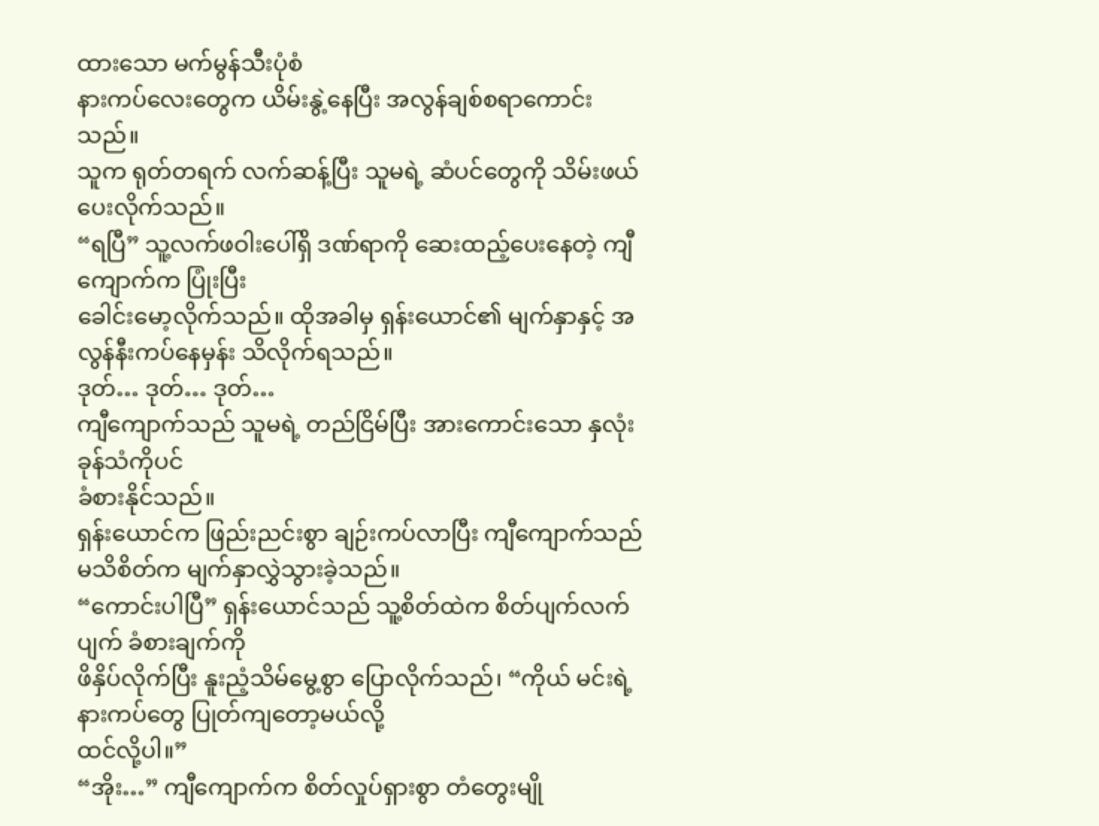ထားသော မက်မွန်သီးပုံစံ
နားကပ်လေးတွေက ယိမ်းနွဲ့နေပြီး အလွန်ချစ်စရာကောင်းသည်။
သူက ရုတ်တရက် လက်ဆန့်ပြီး သူမရဲ့ ဆံပင်တွေကို သိမ်းဖယ်ပေးလိုက်သည်။
“ရပြီ” သူ့လက်ဖဝါးပေါ်ရှိ ဒဏ်ရာကို ဆေးထည့်ပေးနေတဲ့ ကျီကျောက်က ပြုံးပြီး
ခေါင်းမော့လိုက်သည်။ ထိုအခါမှ ရှန်းယောင်၏ မျက်နှာနှင့် အလွန်နီးကပ်နေမှန်း သိလိုက်ရသည်။
ဒုတ်… ဒုတ်… ဒုတ်…
ကျီကျောက်သည် သူမရဲ့ တည်ငြိမ်ပြီး အားကောင်းသော နှလုံးခုန်သံကိုပင်
ခံစားနိုင်သည်။
ရှန်းယောင်က ဖြည်းညင်းစွာ ချဉ်းကပ်လာပြီး ကျီကျောက်သည်
မသိစိတ်က မျက်နှာလွှဲသွားခဲ့သည်။
“ကောင်းပါပြီ” ရှန်းယောင်သည် သူ့စိတ်ထဲက စိတ်ပျက်လက်ပျက် ခံစားချက်ကို
ဖိနှိပ်လိုက်ပြီး နူးညံ့သိမ်မွေ့စွာ ပြောလိုက်သည်၊ “ကိုယ် မင်းရဲ့ နားကပ်တွေ ပြုတ်ကျတော့မယ်လို့
ထင်လို့ပါ။”
“အိုး…” ကျီကျောက်က စိတ်လှုပ်ရှားစွာ တံတွေးမျို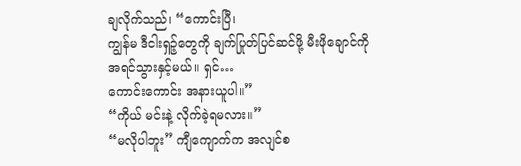ချလိုက်သည်၊ “ကောင်းပြီ၊
ကျွန်မ ဒီငါးရှဉ့်တွေကို ချက်ပြုတ်ပြင်ဆင်ဖို့ မီးဖိုချောင်ကို အရင်သွားနှင့်မယ်။ ရှင်…
ကောင်းကောင်း အနားယူပါ။”
“ကိုယ် မင်းနဲ့ လိုက်ခဲ့ရမလား။”
“မလိုပါဘူး” ကျီကျောက်က အလျင်စ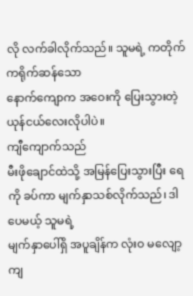လို လက်ခါလိုက်သည်။ သူမရဲ့ ကတိုက်ကရိုက်ဆန်သော
နောက်ကျောက အဝေးကို ပြေးသွားတဲ့ ယုန်ငယ်လေးလိုပါပဲ။
ကျီကျောက်သည်
မီးဖိုချောင်ထဲသို့ အမြန်ပြေးသွားပြီး ရေကို ခပ်ကာ မျက်နှာသစ်လိုက်သည်၊ ဒါပေမယ့် သူမရဲ့
မျက်နှာပေါ်ရှိ အပူချိန်က လုံးဝ မလျော့ကျ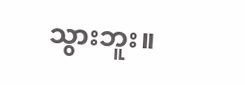သွားဘူး။